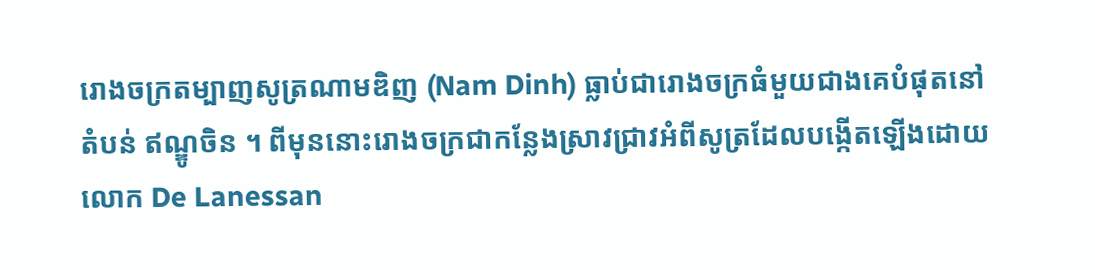រោងចក្រតម្បាញសូត្រណាមឌិញ (Nam Dinh) ធ្លាប់ជារោងចក្រធំមួយជាងគេបំផុតនៅតំបន់ ឥណ្ឌូចិន ។ ពីមុននោះរោងចក្រជាកន្លែងស្រាវជ្រាវអំពីសូត្រដែលបង្កើតឡើងដោយលោក De Lanessan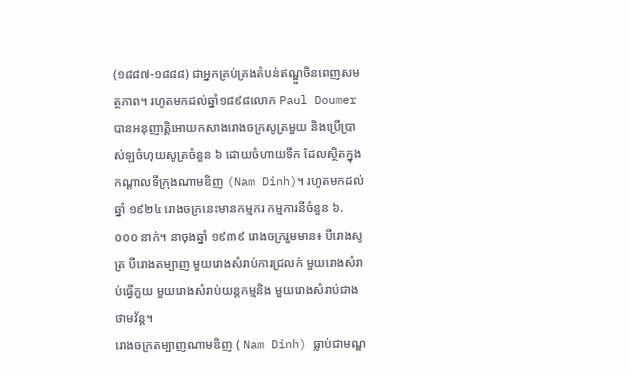(១៨៨៧-១៨៨៨) ជាអ្នកគ្រប់គ្រងតំបន់ឥណ្ឌួចិនពេញសមត្ថភាព។ រហូតមកដល់ឆ្នាំ១៨៩៨លោក Paul Doumer បានអនុញាត្តិអោយកសាងរោងចក្រសូត្រមួយ និងប្រើប្រាស់ឡចំហុយសូត្រចំនួន ៦ ដោយចំហាយទឹក ដែលស្ថិតក្នុងកណ្តាលទីក្រុងណាមឌិញ (Nam Dinh)។ រហូតមកដល់ឆ្នាំ ១៩២៤ រោងចក្រនេះមានកម្មករ កម្មការនីចំនួន ៦.០០០ នាក់។ នាចុងឆ្នាំ ១៩៣៩ រោងចក្ររួមមាន៖ បីរោងសូត្រ បីរោងតម្បាញ មួយរោងសំរាប់ការជ្រលក់ មួយរោងសំរាប់ធ្វើភួយ មួយរោងសំរាប់យន្តកម្មនិង មួយរោងសំរាប់ជាងថាមវ័ន្ត។
រោងចក្រតម្បាញណាមឌិញ ( Nam Dinh) ធ្លាប់ជាមណ្ឌ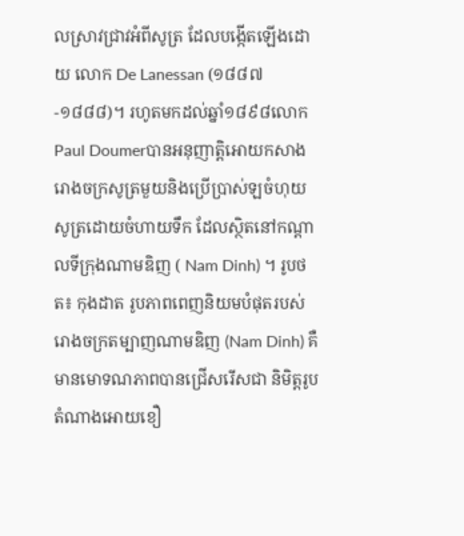លស្រាវជ្រាវអំពីសូត្រ ដែលបង្កើតឡើងដោយ លោក De Lanessan (១៨៨៧-១៨៨៨)។ រហូតមកដល់ឆ្នាំ១៨៩៨លោក Paul Doumerបានអនុញាត្តិអោយកសាង រោងចក្រសូត្រមួយនិងប្រើប្រាស់ឡចំហុយសូត្រដោយចំហាយទឹក ដែលស្ថិតនៅកណ្តាលទីក្រុងណាមឌិញ ( Nam Dinh) ។ រូបថត៖ កុងដាត រូបភាពពេញនិយមបំផុតរបស់រោងចក្រតម្បាញណាមឌិញ (Nam Dinh) គឺមានមោទណភាពបានជ្រើសរើសជា និមិត្តរូបតំណាងអោយខឿ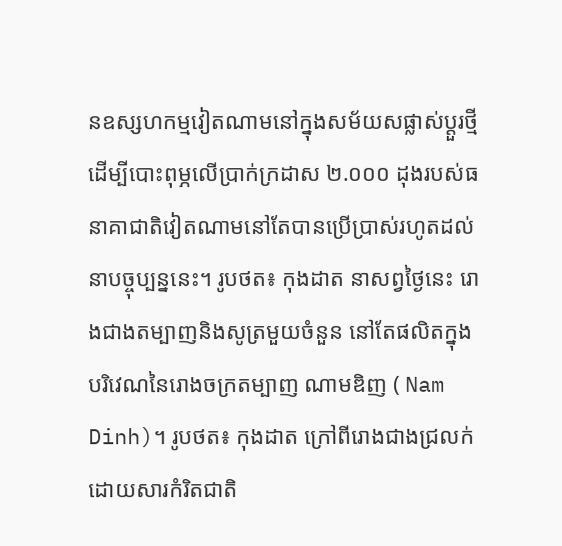នឧស្សហកម្មវៀតណាមនៅក្នុងសម័យសផ្លាស់ប្តួរថ្មី ដើម្បីបោះពុម្ភលើប្រាក់ក្រដាស ២.០០០ ដុងរបស់ធនាគាជាតិវៀតណាមនៅតែបានប្រើប្រាស់រហូតដល់នាបច្ចុប្បន្ននេះ។ រូបថត៖ កុងដាត នាសព្វថ្ងៃនេះ រោងជាងតម្បាញនិងសូត្រមួយចំនួន នៅតែផលិតក្នុងបរិវេណនៃរោងចក្រតម្បាញ ណាមឌិញ ( Nam Dinh)។ រូបថត៖ កុងដាត ក្រៅពីរោងជាងជ្រលក់ដោយសារកំរិតជាតិ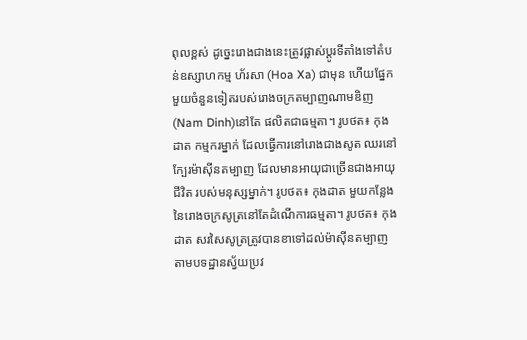ពុលខ្ពស់ ដូច្នេះរោងជាងនេះត្រូវផ្លាស់ប្តូរទីតាំងទៅតំបន់ឧស្សាហកម្ម ហ័រសា (Hoa Xa) ជាមុន ហើយផ្នែកមួយចំនួនទៀតរបស់រោងចក្រតម្បាញណាមឌិញ (Nam Dinh)នៅតែ ផលិតជាធម្មតា។ រូបថត៖ កុងដាត កម្មករម្នាក់ ដែលធ្វើការនៅរោងជាងសូត ឈរនៅក្បែរម៉ាស៊ីនតម្បាញ ដែលមានអាយុជាច្រើនជាងអាយុជីវិត របស់មនុស្សម្នាក់។ រូបថត៖ កុងដាត មួយកន្លែងនៃរោងចក្រសូត្រនៅតែដំណើការធម្មតា។ រូបថត៖ កុងដាត សរសៃសូត្រត្រូវបានខាទៅដល់ម៉ាស៊ីនតម្បាញ តាមបទដ្ឋានស្វ័យប្រវ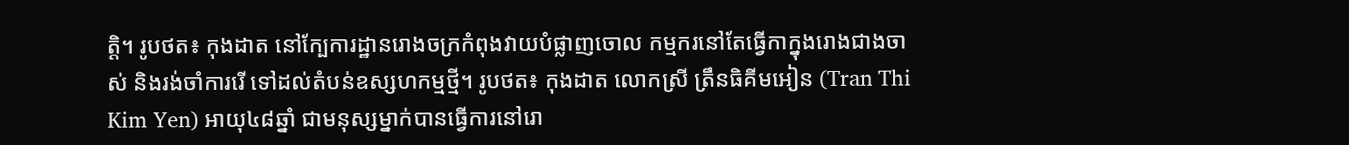ត្តិ។ រូបថត៖ កុងដាត នៅក្បែការដ្ឋានរោងចក្រកំពុងវាយបំផ្លាញចោល កម្មករនៅតែធ្វើកាក្នុងរោងជាងចាស់ និងរង់ចាំការរើ ទៅដល់តំបន់ឧស្សហកម្មថ្មី។ រូបថត៖ កុងដាត លោកស្រី ត្រឹនធិគីមអៀន (Tran Thi Kim Yen) អាយុ៤៨ឆ្នាំ ជាមនុស្សម្នាក់បានធ្វើការនៅរោ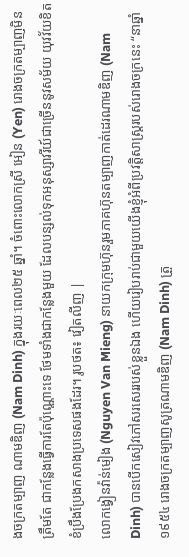ងចក្រតម្បាញ ណាមឌិញ (Nam Dinh) ក្នុងរយៈពេល២៥ ឆ្នាំ។ ចំពោះលោកស្រី អៀន (Yen) រោងចក្រតម្បាញមិនត្រឹមតែ ជាកន្លែងធ្វើការតែប៉ុណ្ណោះទេ ថែមទាំងជាកន្លែងមួយ ដែលបន្សល់ទុកអនុស្សាវរីយ៍ជាច្រើននូវសម័យ យុវវ័យខិតខំប្រឹងប្រែងកសាងប្រទេសផងដែរ។ រូបថត៖ វៀតលីញ |
លោកង្វៀនវ៉ាន់មៀង (Nguyen Van Mieng) នាយកក្រុមហ៊ុនរួមភាគហ៊ុនតម្បាញកាត់ដេរណាមឌិញ (Nam Dinh) បានបើកសៀវភៅសរសេររបស់ខ្លួនឯង ហើយរៀបរាប់ជាមួយយើងខ្ញុំអំពីប្រវត្តិសាស្រ្តរបស់រោងចក្រនេះ “នាឆ្នាំ ១៩៥៤ រោងចក្រតម្បាញសូត្រណាមឌិញ (Nam Dinh) ត្រួ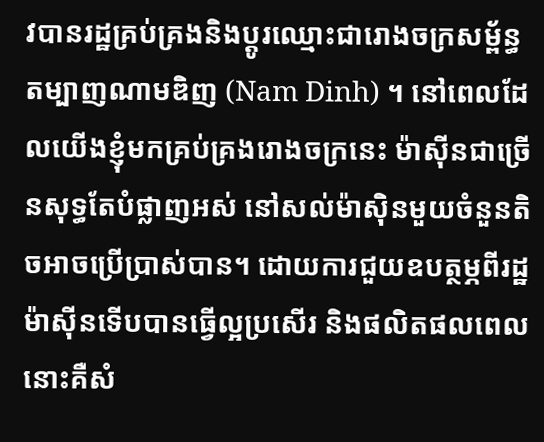វបានរដ្ឋគ្រប់គ្រងនិងប្តូរឈ្មោះជារោងចក្រសម្ព័ន្ធតម្បាញណាមឌិញ (Nam Dinh) ។ នៅពេលដែលយើងខ្ញុំមកគ្រប់គ្រងរោងចក្រនេះ ម៉ាស៊ីនជាច្រើនសុទ្ធតែបំផ្លាញអស់ នៅសល់ម៉ាស៊ិនមួយចំនួនតិចអាចប្រើប្រាស់បាន។ ដោយការជួយឧបត្ថម្ភពីរដ្ឋ ម៉ាស៊ីនទើបបានធ្វើល្អប្រសើរ និងផលិតផលពេលនោះគឺសំ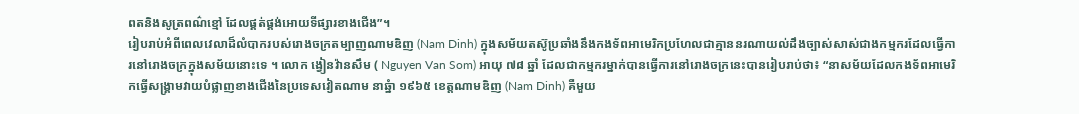ពតនិងសូត្រពណ៌ខ្មៅ ដែលផ្គត់ផ្គង់អោយទីផ្សារខាងជើង”។
រៀបរាប់អំពីពេលវេលាដ៏លំបាករបស់រោងចក្រតម្បាញណាមឌិញ (Nam Dinh) ក្នុងសម័យតស៊ូប្រឆាំងនឹងកងទ័ពអាមេរិកប្រហែលជាគ្មាននរណាយល់ដឹងច្បាស់សាស់ជាងកម្មករដែលធ្វើការនៅរោងចក្រក្នុងសម័យនោះទេ ។ លោក ង្វៀនវ៉ានសឹម ( Nguyen Van Som) អាយុ ៧៨ ឆ្នាំ ដែលជាកម្មករម្នាក់បានធ្វើការនៅរោងចក្រនេះបានរៀបរាប់ថា៖ “នាសម័យដែលកងទ័ពអាមេរិកធ្វើសង្គ្រាមវាយបំផ្លាញខាងជើងនៃប្រទេសវៀតណាម នាឆ្នំា ១៩៦៥ ខេត្តណាមឌិញ (Nam Dinh) គឺមួយ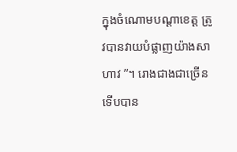ក្នុងចំណោមបណ្តាខេត្ត ត្រូវបានវាយបំផ្លាញយ៉ាងសាហាវ ”។ រោងជាងជាច្រើនទើបបាន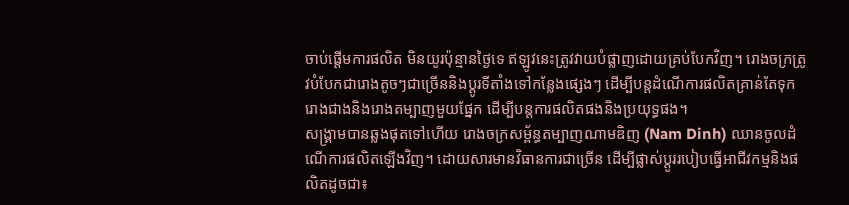ចាប់ផ្តើមការផលិត មិនយូរប៉ុន្មានថ្ងៃទេ ឥឡូវនេះត្រូវវាយបំផ្លាញដោយគ្រប់បែកវិញ។ រោងចក្រត្រូវបំបែកជារោងតូចៗជាច្រើននិងប្តូរទីតាំងទៅកន្លែងផ្សេងៗ ដើម្បីបន្តដំណើការផលិតគ្រាន់តែទុករោងជាងនិងរោងតម្បាញមួយផ្នែក ដើម្បីបន្តការផលិតផងនិងប្រយុទ្ធផង។
សង្គ្រាមបានឆ្លងផុតទៅហើយ រោងចក្រសម្ព័ន្ធតម្បាញណាមឌិញ (Nam Dinh) ឈានចូលដំណើការផលិតឡើងវិញ។ ដោយសារមានវិធានការជាច្រើន ដើម្បីផ្លាស់ប្តូររបៀបធ្វើអាជីវកម្មនិងផលិតដូចជា៖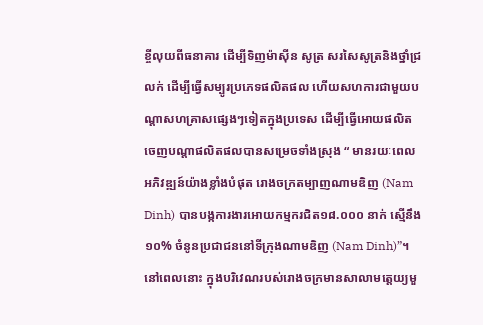ខ្ចីលុយពីធនាគារ ដើម្បីទិញម៉ាស៊ីន សូត្រ សរសៃសូត្រនិងថ្នាំជ្រលក់ ដើម្បីធ្វើសម្បូរប្រភេទផលិតផល ហើយសហការជាមួយបណ្តាសហគ្រាសផ្សេងៗទៀតក្នុងប្រទេស ដើម្បីធ្វើអោយផលិតចេញបណ្តាផលិតផលបានសម្រេចទាំងស្រុង “ មានរយៈពេលអភិវឌ្ឍន៍យ៉ាងខ្លាំងបំផុត រោងចក្រតម្បាញណាមឌិញ (Nam Dinh) បានបង្កការងារអោយកម្មករជិត១៨.០០០ នាក់ ស្មើនឹង ១០% ចំនូនប្រជាជននៅទីក្រុងណាមឌិញ (Nam Dinh)”។
នៅពេលនោះ ក្នុងបរិវេណរបស់រោងចក្រមានសាលាមតេ្តយ្យមួ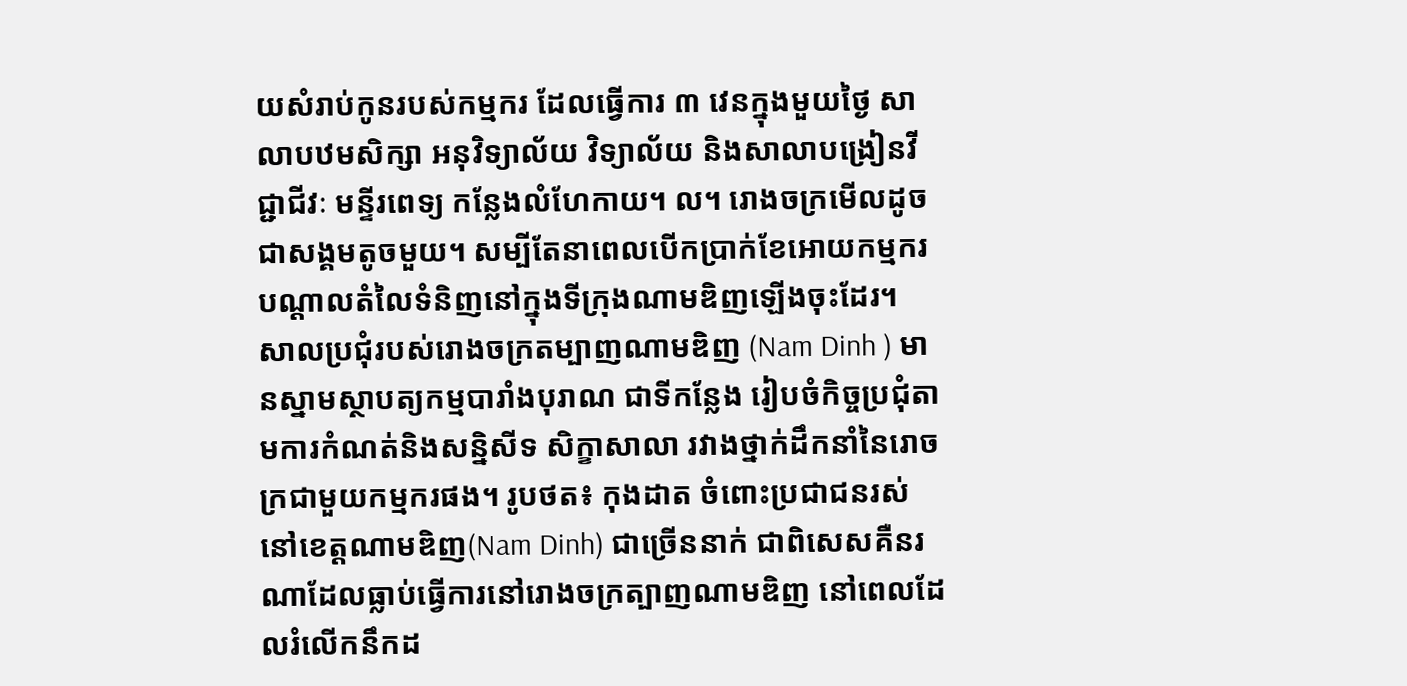យសំរាប់កូនរបស់កម្មករ ដែលធ្វើការ ៣ វេនក្នុងមួយថ្ងៃ សាលាបឋមសិក្សា អនុវិទ្យាល័យ វិទ្យាល័យ និងសាលាបង្រៀនវីជ្ជាជីវៈ មន្ទីរពេទ្យ កន្លែងលំហែកាយ។ ល។ រោងចក្រមើលដូចជាសង្គមតូចមួយ។ សម្បីតែនាពេលបើកប្រាក់ខែអោយកម្មករបណ្តាលតំលៃទំនិញនៅក្នុងទីក្រុងណាមឌិញឡើងចុះដែរ។
សាលប្រជុំរបស់រោងចក្រតម្បាញណាមឌិញ (Nam Dinh ) មានស្នាមស្ថាបត្យកម្មបារាំងបុរាណ ជាទីកន្លែង រៀបចំកិច្ចប្រជុំតាមការកំណត់និងសន្និសីទ សិក្ខាសាលា រវាងថ្នាក់ដឹកនាំនៃរោចក្រជាមួយកម្មករផង។ រូបថត៖ កុងដាត ចំពោះប្រជាជនរស់នៅខេត្តណាមឌិញ(Nam Dinh) ជាច្រើននាក់ ជាពិសេសគឺនរណាដែលធ្លាប់ធ្វើការនៅរោងចក្រត្បាញណាមឌិញ នៅពេលដែលរំលើកនឹកដ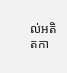ល់អតិតកា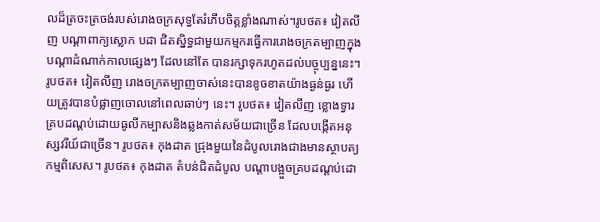លដ៏ត្រចះត្រចង់របស់រោងចក្រសុទ្ធតែរំភើបចិត្តខ្លាំងណាស់។រូបថត៖ វៀតលីញ បណ្តាពាក្យស្លោក បដា ជិតស្និទ្ធជាមួយកម្មករធ្វើការរោងចក្រតម្បាញក្នុងបណ្តាដំណាក់កាលផ្សេងៗ ដែលនៅតែ បានរក្សាទុករហូតដល់បច្ចុប្បន្ននេះ។ រូបថត៖ វៀតលីញ រោងចក្រតម្បាញចាស់នេះបានខូចខាតយ៉ាងធ្ងន់ធ្ងរ ហើយត្រូវបានបំផ្លាញចោលនៅពេលឆាប់ៗ នេះ។ រូបថត៖ វៀតលីញ ខ្លោងទ្វារគ្របដណ្តប់ដោយធូលីកម្បាសនិងឆ្លងកាត់សម័យជាច្រើន ដែលបង្កើតអនុស្សវរីយ៍ជាច្រើន។ រូបថត៖ កុងដាត ជ្រុងមួយនៃដំបូលរោងជាងមានស្ថាបត្យកម្មពិសេស។ រូបថត៖ កុងដាត តំបន់ជិតដំបូល បណ្តាបង្អួចគ្របដណ្តប់ដោ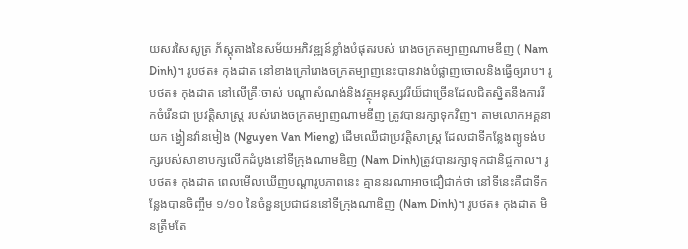យសរសៃសូត្រ ភ័ស្តុតាងនៃសម័យអភិវឌ្ឍន៍ខ្លាំងបំផុតរបស់ រោងចក្រតម្បាញណាមឌីញ ( Nam Dinh)។ រូបថត៖ កុងដាត នៅខាងក្រៅរោងចក្រតម្បាញនេះបានវាងបំផ្លាញចោលនិងធ្វើឲ្យរាប។ រូបថត៖ កុងដាត នៅលើគ្រឹៈចាស់ បណ្តាសំណង់និងវត្ថុអនុស្សវរីយ៏ជាច្រើនដែលជិតស្និតនឹងការរីកចំរើនជា ប្រវត្តិសាស្រ្ត របស់រោងចក្រតម្បាញណាមឌីញ ត្រូវបានរក្សាទុកវិញ។ តាមលោកអគ្គនាយក ង្វៀនវ៉ានមៀង (Nguyen Van Mieng) ដើមឈើជាប្រវត្តិសាស្រ្ត ដែលជាទីកន្លែងព្យូទង់បក្សរបស់សាខាបក្សលើកដំបូងនៅទីក្រុងណាមឌិញ (Nam Dinh)ត្រូវបានរក្សាទុកជានិជ្ចកាល។ រូបថត៖ កុងដាត ពេលមើលឃើញបណ្តារូបភាពនេះ គ្មាននរណាអាចជឿជាក់ថា នៅទីនេះគឺជាទីកន្លែងបានចិញ្ចឹម ១/១០ នៃចំនួនប្រជាជននៅទីក្រុងណាឌិញ (Nam Dinh)។ រូបថត៖ កុងដាត មិនត្រឹមតែ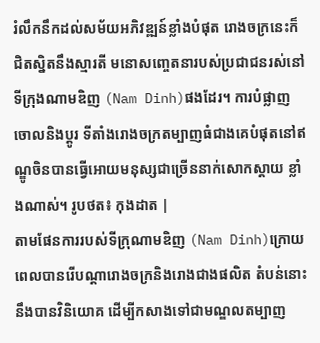រំលឹកនឹកដល់សម័យអភិវឌ្ឍន៍ខ្លាំងបំផុត រោងចក្រនេះក៏ជិតស្និតនឹងស្មារតី មនោសញ្ចេតនារបស់ប្រជាជនរស់នៅទីក្រុងណាមឌិញ (Nam Dinh)ផងដែរ។ ការបំផ្លាញចោលនិងប្តូរ ទីតាំងរោងចក្រតម្បាញធំជាងគេបំផុតនៅឥណ្ឌូចិនបានធ្វើអោយមនុស្សជាច្រើននាក់សោកស្តាយ ខ្លាំងណាស់។ រូបថត៖ កុងដាត |
តាមផែនការរបស់ទីក្រុណាមឌិញ (Nam Dinh)ក្រោយពេលបានរើបណ្តារោងចក្រនិងរោងជាងផលិត តំបន់នោះនឹងបានវិនិយោគ ដើម្បីកសាងទៅជាមណ្ឌលតម្បាញ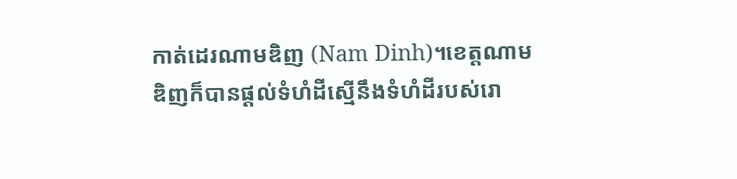កាត់ដេរណាមឌិញ (Nam Dinh)។ខេត្តណាមឌិញក៏បានផ្តល់ទំហំដីស្មើនឹងទំហំដីរបស់រោ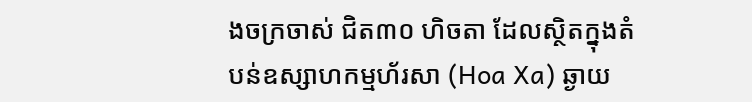ងចក្រចាស់ ជិត៣០ ហិចតា ដែលស្ថិតក្នុងតំបន់ឧស្សាហកម្មហ័រសា (Hoa Xa) ឆ្ងាយ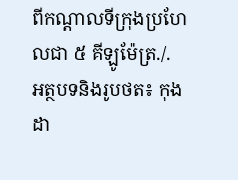ពីកណ្តាលទីក្រុងប្រហែលជា ៥ គីឡូម៉ែត្រ./.
អត្ថបទនិងរូបថត៖ កុងដា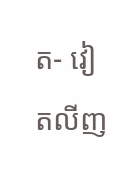ត- វៀតលីញ